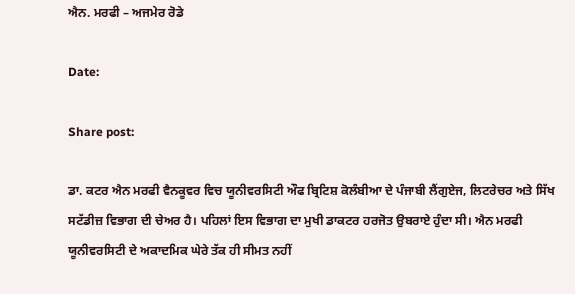ਐਨ. ਮਰਫੀ – ਅਜਮੇਰ ਰੋਡੇ

Date:

Share post:

ਡਾ. ਕਟਰ ਐਨ ਮਰਫੀ ਵੈਨਕੂਵਰ ਵਿਚ ਯੂਨੀਵਰਸਿਟੀ ਔਫ ਬ੍ਰਿਟਿਸ਼ ਕੋਲੰਬੀਆ ਦੇ ਪੰਜਾਬੀ ਲੈਂਗੁਏਜ, ਲਿਟਰੇਚਰ ਅਤੇ ਸਿੱਖ ਸਟੱਡੀਜ਼ ਵਿਭਾਗ ਦੀ ਚੇਅਰ ਹੈ। ਪਹਿਲਾਂ ਇਸ ਵਿਭਾਗ ਦਾ ਮੁਖੀ ਡਾਕਟਰ ਹਰਜੋਤ ਉਬਰਾਏ ਹੁੰਦਾ ਸੀ। ਐਨ ਮਰਫੀ ਯੂਨੀਵਰਸਿਟੀ ਦੇ ਅਕਾਦਮਿਕ ਘੇਰੇ ਤੱਕ ਹੀ ਸੀਮਤ ਨਹੀਂ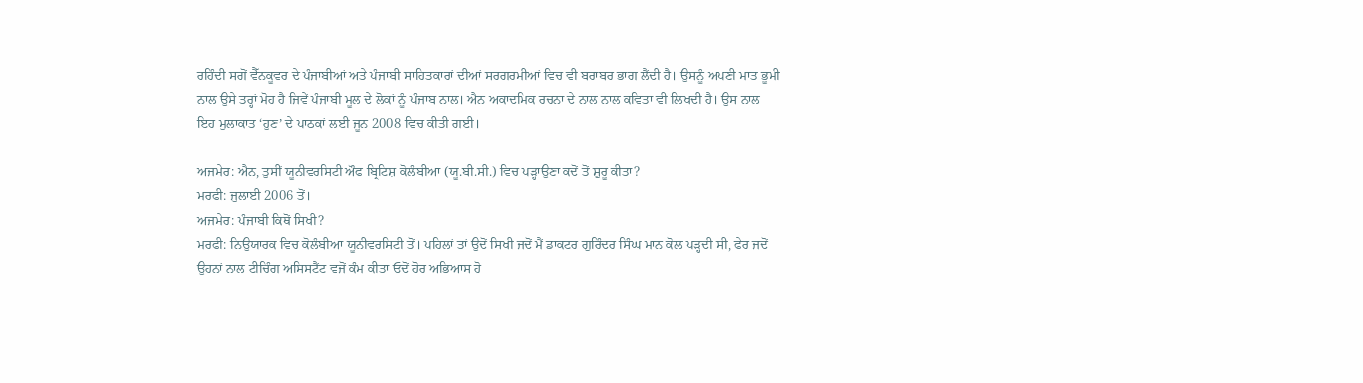ਰਹਿੰਦੀ ਸਗੋਂ ਵੈੱਨਕੂਵਰ ਦੇ ਪੰਜਾਬੀਆਂ ਅਤੇ ਪੰਜਾਬੀ ਸਾਹਿਤਕਾਰਾਂ ਦੀਆਂ ਸਰਗਰਮੀਆਂ ਵਿਚ ਵੀ ਬਰਾਬਰ ਭਾਗ ਲੈਂਦੀ ਹੈ। ਉਸਨੂੰ ਅਪਣੀ ਮਾਤ ਭੂਮੀ ਨਾਲ ਉਸੇ ਤਰ੍ਹਾਂ ਮੋਹ ਹੈ ਜਿਵੇਂ ਪੰਜਾਬੀ ਮੂਲ ਦੇ ਲੋਕਾਂ ਨੂੰ ਪੰਜਾਬ ਨਾਲ। ਐਨ ਅਕਾਦਮਿਕ ਰਚਨਾ ਦੇ ਨਾਲ ਨਾਲ ਕਵਿਤਾ ਵੀ ਲਿਖਦੀ ਹੈ। ਉਸ ਨਾਲ ਇਹ ਮੁਲਾਕਾਤ ‘ਹੁਣ’ ਦੇ ਪਾਠਕਾਂ ਲਈ ਜੂਨ 2008 ਵਿਚ ਕੀਤੀ ਗਈ।

ਅਜਮੇਰ: ਐਨ, ਤੁਸੀਂ ਯੂਨੀਵਰਸਿਟੀ ਔਫ ਬ੍ਰਿਟਿਸ਼ ਕੋਲੰਬੀਆ (ਯੂ.ਬੀ.ਸੀ.) ਵਿਚ ਪੜ੍ਹਾਉਣਾ ਕਦੋਂ ਤੋਂ ਸ਼ੁਰੂ ਕੀਤਾ?
ਮਰਫੀ: ਜੁਲਾਈ 2006 ਤੋਂ।
ਅਜਮੇਰ: ਪੰਜਾਬੀ ਕਿਥੋਂ ਸਿਖੀ?
ਮਰਫੀ: ਨਿਉਯਾਰਕ ਵਿਚ ਕੋਲੰਬੀਆ ਯੂਨੀਵਰਸਿਟੀ ਤੋਂ। ਪਹਿਲਾਂ ਤਾਂ ਉਦੋਂ ਸਿਖੀ ਜਦੋਂ ਮੈਂ ਡਾਕਟਰ ਗੁਰਿੰਦਰ ਸਿੰਘ ਮਾਨ ਕੋਲ ਪੜ੍ਹਦੀ ਸੀ, ਫੇਰ ਜਦੋਂ ਉਹਨਾਂ ਨਾਲ ਟੀਚਿੰਗ ਅਸਿਸਟੈਂਟ ਵਜੋਂ ਕੰਮ ਕੀਤਾ ਓਦੋਂ ਹੋਰ ਅਭਿਆਸ ਹੋ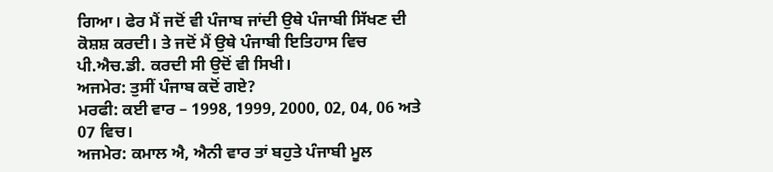ਗਿਆ। ਫੇਰ ਮੈਂ ਜਦੋਂ ਵੀ ਪੰਜਾਬ ਜਾਂਦੀ ਉਥੇ ਪੰਜਾਬੀ ਸਿੱਖਣ ਦੀ ਕੋਸ਼ਸ਼ ਕਰਦੀ। ਤੇ ਜਦੋਂ ਮੈਂ ਉਥੇ ਪੰਜਾਬੀ ਇਤਿਹਾਸ ਵਿਚ ਪੀ.ਐਚ.ਡੀ. ਕਰਦੀ ਸੀ ਉਦੋਂ ਵੀ ਸਿਖੀ।
ਅਜਮੇਰ: ਤੁਸੀਂ ਪੰਜਾਬ ਕਦੋਂ ਗਏ?
ਮਰਫੀ: ਕਈ ਵਾਰ – 1998, 1999, 2000, 02, 04, 06 ਅਤੇ 07 ਵਿਚ।
ਅਜਮੇਰ: ਕਮਾਲ ਐ, ਐਨੀ ਵਾਰ ਤਾਂ ਬਹੁਤੇ ਪੰਜਾਬੀ ਮੂਲ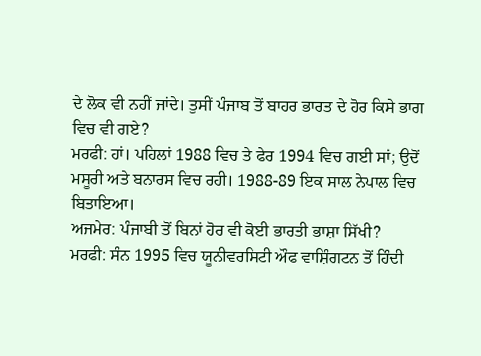ਦੇ ਲੋਕ ਵੀ ਨਹੀਂ ਜਾਂਦੇ। ਤੁਸੀਂ ਪੰਜਾਬ ਤੋਂ ਬਾਹਰ ਭਾਰਤ ਦੇ ਹੋਰ ਕਿਸੇ ਭਾਗ ਵਿਚ ਵੀ ਗਏ?
ਮਰਫੀ: ਹਾਂ। ਪਹਿਲਾਂ 1988 ਵਿਚ ਤੇ ਫੇਰ 1994 ਵਿਚ ਗਈ ਸਾਂ; ਉਦੋਂ ਮਸੂਰੀ ਅਤੇ ਬਨਾਰਸ ਵਿਚ ਰਹੀ। 1988-89 ਇਕ ਸਾਲ ਨੇਪਾਲ ਵਿਚ ਬਿਤਾਇਆ।
ਅਜਮੇਰ: ਪੰਜਾਬੀ ਤੋਂ ਬਿਨਾਂ ਹੋਰ ਵੀ ਕੋਈ ਭਾਰਤੀ ਭਾਸ਼ਾ ਸਿੱਖੀ?
ਮਰਫੀ: ਸੰਨ 1995 ਵਿਚ ਯੂਨੀਵਰਸਿਟੀ ਔਫ ਵਾਸ਼ਿੰਗਟਨ ਤੋਂ ਹਿੰਦੀ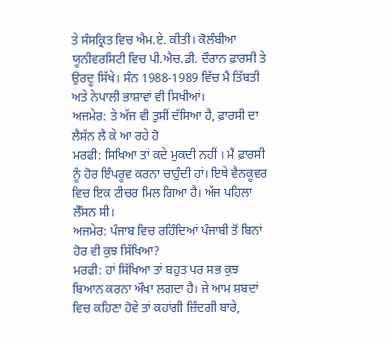ਤੇ ਸੰਸਕ੍ਰਿਤ ਵਿਚ ਐਮ.ਏ. ਕੀਤੀ। ਕੋਲੰਬੀਆ ਯੂਨੀਵਰਸਿਟੀ ਵਿਚ ਪੀ.ਐਚ.ਡੀ. ਦੌਰਾਨ ਫ਼ਾਰਸੀ ਤੇ ਉਰਦੂ ਸਿੱਖੇ। ਸੰਨ 1988-1989 ਵਿੱਚ ਮੈਂ ਤਿੱਬਤੀ ਅਤੇ ਨੇਪਾਲੀ ਭਾਸ਼ਾਵਾਂ ਵੀ ਸਿਖੀਆਂ।
ਅਜਮੇਰ: ਤੇ ਅੱਜ ਵੀ ਤੁਸੀਂ ਦੱਸਿਆ ਹੈ, ਫ਼ਾਰਸੀ ਦਾ ਲੈਸੱਨ ਲੈ ਕੇ ਆ ਰਹੇ ਹੋ
ਮਰਫੀ: ਸਿਖਿਆ ਤਾਂ ਕਦੇ ਮੁਕਦੀ ਨਹੀਂ । ਮੈਂ ਫ਼ਾਰਸੀ ਨੂੰ ਹੋਰ ਇੰਪਰੂਵ ਕਰਨਾ ਚਾਹੁੰਦੀ ਹਾਂ। ਇਥੇ ਵੈਨਕੂਵਰ ਵਿਚ ਇਕ ਟੀਚਰ ਮਿਲ ਗਿਆ ਹੈ। ਅੱਜ ਪਹਿਲਾ ਲੈੱਸਨ ਸੀ।
ਅਜਮੇਰ: ਪੰਜਾਬ ਵਿਚ ਰਹਿੰਦਿਆਂ ਪੰਜਾਬੀ ਤੋਂ ਬਿਨਾਂ ਹੋਰ ਵੀ ਕੁਝ ਸਿੱਖਿਆ?
ਮਰਫੀ: ਹਾਂ ਸਿੱਖਿਆ ਤਾਂ ਬਹੁਤ ਪਰ ਸਭ ਕੁਝ ਬਿਆਨ ਕਰਨਾ ਔਖਾ ਲਗਦਾ ਹੈ। ਜੇ ਆਮ ਸ਼ਬਦਾਂ ਵਿਚ ਕਹਿਣਾ ਹੋਵੇ ਤਾਂ ਕਹਾਂਗੀ ਜ਼ਿੰਦਗੀ ਬਾਰੇ,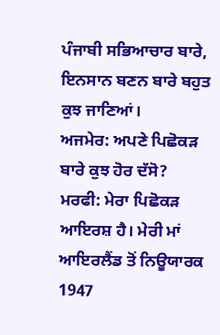ਪੰਜਾਬੀ ਸਭਿਆਚਾਰ ਬਾਰੇ, ਇਨਸਾਨ ਬਣਨ ਬਾਰੇ ਬਹੁਤ ਕੁਝ ਜਾਣਿਆਂ।
ਅਜਮੇਰ: ਅਪਣੇ ਪਿਛੋਕੜ ਬਾਰੇ ਕੁਝ ਹੋਰ ਦੱਸੋ?
ਮਰਫੀ: ਮੇਰਾ ਪਿਛੋਕੜ ਆਇਰਸ਼ ਹੈ। ਮੇਰੀ ਮਾਂ ਆਇਰਲੈਂਡ ਤੋਂ ਨਿਊਯਾਰਕ 1947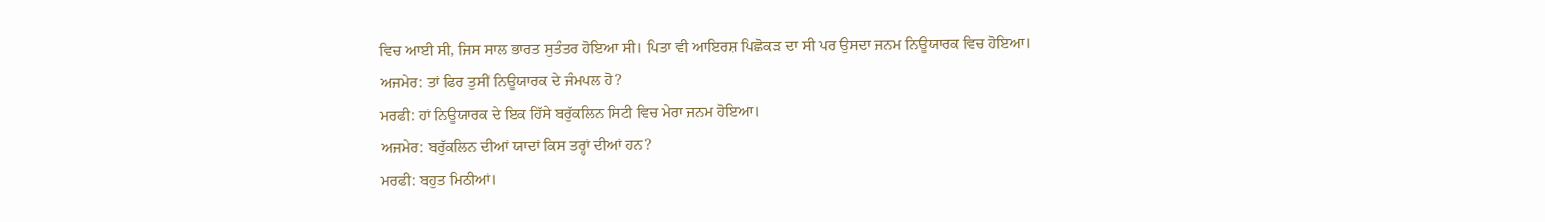ਵਿਚ ਆਈ ਸੀ, ਜਿਸ ਸਾਲ ਭਾਰਤ ਸੁਤੰਤਰ ਹੋਇਆ ਸੀ। ਪਿਤਾ ਵੀ ਆਇਰਸ਼ ਪਿਛੋਕੜ ਦਾ ਸੀ ਪਰ ਉਸਦਾ ਜਨਮ ਨਿਊਯਾਰਕ ਵਿਚ ਹੋਇਆ।
ਅਜਮੇਰ: ਤਾਂ ਫਿਰ ਤੁਸੀਂ ਨਿਊਯਾਰਕ ਦੇ ਜੰਮਪਲ ਹੋ?
ਮਰਫੀ: ਹਾਂ ਨਿਊਯਾਰਕ ਦੇ ਇਕ ਹਿੱਸੇ ਬਰੁੱਕਲਿਨ ਸਿਟੀ ਵਿਚ ਮੇਰਾ ਜਨਮ ਹੋਇਆ।
ਅਜਮੇਰ: ਬਰੁੱਕਲਿਨ ਦੀਆਂ ਯਾਦਾਂ ਕਿਸ ਤਰ੍ਹਾਂ ਦੀਆਂ ਹਨ?
ਮਰਫੀ: ਬਹੁਤ ਮਿਠੀਆਂ।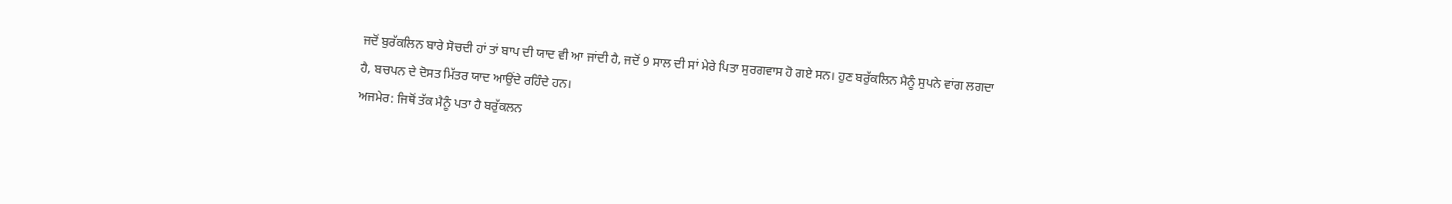ਜਦੋਂ ਬੁਰੱਕਲਿਨ ਬਾਰੇ ਸੋਚਦੀ ਹਾਂ ਤਾਂ ਬਾਪ ਦੀ ਯਾਦ ਵੀ ਆ ਜਾਂਦੀ ਹੈ, ਜਦੋਂ 9 ਸਾਲ ਦੀ ਸਾਂ ਮੇਰੇ ਪਿਤਾ ਸੁਰਗਵਾਸ ਹੋ ਗਏ ਸਨ। ਹੁਣ ਬਰੁੱਕਲਿਨ ਮੈਨੂੰ ਸੁਪਨੇ ਵਾਂਗ ਲਗਦਾ ਹੈ, ਬਚਪਨ ਦੇ ਦੋਸਤ ਮਿੱਤਰ ਯਾਦ ਆਉਂਦੇ ਰਹਿੰਦੇ ਹਨ।
ਅਜਮੇਰ: ਜਿਥੋਂ ਤੱਕ ਮੈਨੂੰ ਪਤਾ ਹੈ ਬਰੁੱਕਲਨ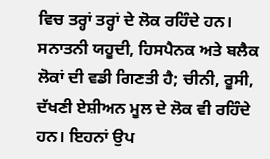ਵਿਚ ਤਰ੍ਹਾਂ ਤਰ੍ਹਾਂ ਦੇ ਲੋਕ ਰਹਿੰਦੇ ਹਨ। ਸਨਾਤਨੀ ਯਹੂਦੀ, ਹਿਸਪੈਨਕ ਅਤੇ ਬਲੈਕ ਲੋਕਾਂ ਦੀ ਵਡੀ ਗਿਣਤੀ ਹੈ; ਚੀਨੀ, ਰੂਸੀ, ਦੱਖਣੀ ਏਸ਼ੀਅਨ ਮੂਲ ਦੇ ਲੋਕ ਵੀ ਰਹਿੰਦੇ ਹਨ। ਇਹਨਾਂ ਉਪ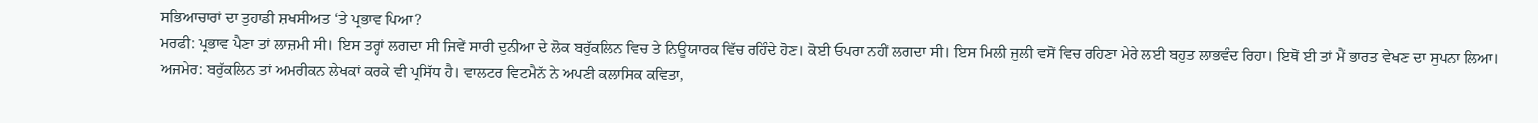ਸਭਿਆਚਾਰਾਂ ਦਾ ਤੁਹਾਡੀ ਸ਼ਖਸੀਅਤ ‘ਤੇ ਪ੍ਰਭਾਵ ਪਿਆ?
ਮਰਫੀ: ਪ੍ਰਭਾਵ ਪੈਣਾ ਤਾਂ ਲਾਜ਼ਮੀ ਸੀ। ਇਸ ਤਰ੍ਹਾਂ ਲਗਦਾ ਸੀ ਜਿਵੇਂ ਸਾਰੀ ਦੁਨੀਆ ਦੇ ਲੋਕ ਬਰੁੱਕਲਿਨ ਵਿਚ ਤੇ ਨਿਊਯਾਰਕ ਵਿੱਚ ਰਹਿੰਦੇ ਹੋਣ। ਕੋਈ ਓਪਰਾ ਨਹੀਂ ਲਗਦਾ ਸੀ। ਇਸ ਮਿਲੀ ਜੁਲੀ ਵਸੋਂ ਵਿਚ ਰਹਿਣਾ ਮੇਰੇ ਲਈ ਬਹੁਤ ਲਾਭਵੰਦ ਰਿਹਾ। ਇਥੋਂ ਈ ਤਾਂ ਮੈਂ ਭਾਰਤ ਵੇਖਣ ਦਾ ਸੁਪਨਾ ਲਿਆ।
ਅਜਮੇਰ: ਬਰੁੱਕਲਿਨ ਤਾਂ ਅਮਰੀਕਨ ਲੇਖਕਾਂ ਕਰਕੇ ਵੀ ਪ੍ਰਸਿੱਧ ਹੈ। ਵਾਲਟਰ ਵਿਟਮੈਨੱ ਨੇ ਅਪਣੀ ਕਲਾਸਿਕ ਕਵਿਤਾ,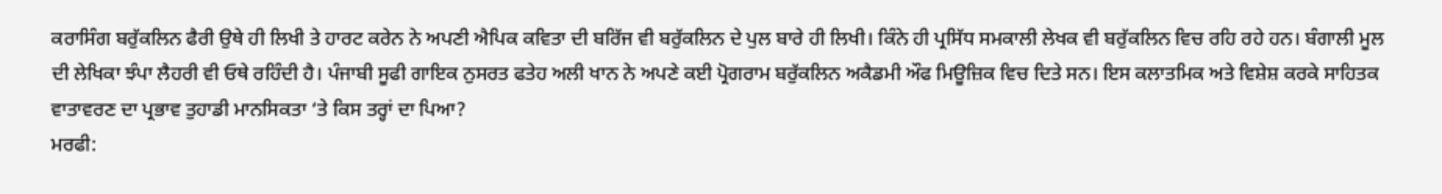ਕਰਾਸਿੰਗ ਬਰੁੱਕਲਿਨ ਫੈਰੀ ਉਥੇ ਹੀ ਲਿਖੀ ਤੇ ਹਾਰਟ ਕਰੇਨ ਨੇ ਅਪਣੀ ਐਪਿਕ ਕਵਿਤਾ ਦੀ ਬਰਿੱਜ ਵੀ ਬਰੁੱਕਲਿਨ ਦੇ ਪੁਲ ਬਾਰੇ ਹੀ ਲਿਖੀ। ਕਿੰਨੇ ਹੀ ਪ੍ਰਸਿੱਧ ਸਮਕਾਲੀ ਲੇਖਕ ਵੀ ਬਰੁੱਕਲਿਨ ਵਿਚ ਰਹਿ ਰਹੇ ਹਨ। ਬੰਗਾਲੀ ਮੂਲ ਦੀ ਲੇਖਿਕਾ ਝੰਪਾ ਲੈਹਰੀ ਵੀ ਓਥੇ ਰਹਿੰਦੀ ਹੈ। ਪੰਜਾਬੀ ਸੂਫੀ ਗਾਇਕ ਨੁਸਰਤ ਫਤੇਹ ਅਲੀ ਖਾਨ ਨੇ ਅਪਣੇ ਕਈ ਪ੍ਰੋਗਰਾਮ ਬਰੁੱਕਲਿਨ ਅਕੈਡਮੀ ਔਫ ਮਿਊਜ਼ਿਕ ਵਿਚ ਦਿਤੇ ਸਨ। ਇਸ ਕਲਾਤਮਿਕ ਅਤੇ ਵਿਸ਼ੇਸ਼ ਕਰਕੇ ਸਾਹਿਤਕ ਵਾਤਾਵਰਣ ਦਾ ਪ੍ਰਭਾਵ ਤੁਹਾਡੀ ਮਾਨਸਿਕਤਾ ‘ਤੇ ਕਿਸ ਤਰ੍ਹਾਂ ਦਾ ਪਿਆ?
ਮਰਫੀ: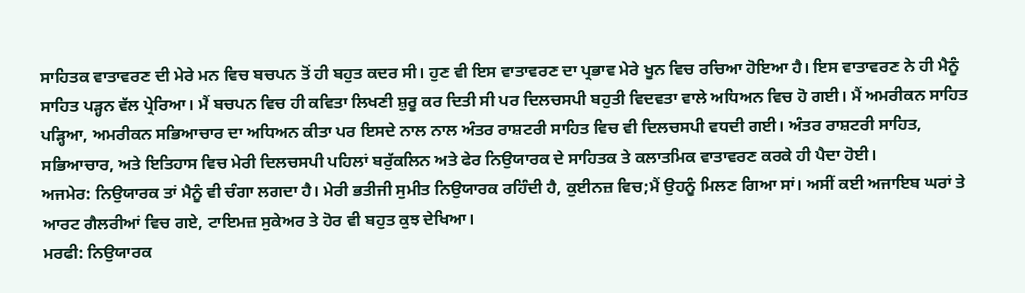ਸਾਹਿਤਕ ਵਾਤਾਵਰਣ ਦੀ ਮੇਰੇ ਮਨ ਵਿਚ ਬਚਪਨ ਤੋਂ ਹੀ ਬਹੁਤ ਕਦਰ ਸੀ। ਹੁਣ ਵੀ ਇਸ ਵਾਤਾਵਰਣ ਦਾ ਪ੍ਰਭਾਵ ਮੇਰੇ ਖੂਨ ਵਿਚ ਰਚਿਆ ਹੋਇਆ ਹੈ। ਇਸ ਵਾਤਾਵਰਣ ਨੇ ਹੀ ਮੈਨੂੰ ਸਾਹਿਤ ਪੜ੍ਹਨ ਵੱਲ ਪ੍ਰੇਰਿਆ। ਮੈਂ ਬਚਪਨ ਵਿਚ ਹੀ ਕਵਿਤਾ ਲਿਖਣੀ ਸ਼ੁਰੂ ਕਰ ਦਿਤੀ ਸੀ ਪਰ ਦਿਲਚਸਪੀ ਬਹੁਤੀ ਵਿਦਵਤਾ ਵਾਲੇ ਅਧਿਅਨ ਵਿਚ ਹੋ ਗਈ। ਮੈਂ ਅਮਰੀਕਨ ਸਾਹਿਤ ਪੜ੍ਹਿਆ, ਅਮਰੀਕਨ ਸਭਿਆਚਾਰ ਦਾ ਅਧਿਅਨ ਕੀਤਾ ਪਰ ਇਸਦੇ ਨਾਲ ਨਾਲ ਅੰਤਰ ਰਾਸ਼ਟਰੀ ਸਾਹਿਤ ਵਿਚ ਵੀ ਦਿਲਚਸਪੀ ਵਧਦੀ ਗਈ। ਅੰਤਰ ਰਾਸ਼ਟਰੀ ਸਾਹਿਤ, ਸਭਿਆਚਾਰ, ਅਤੇ ਇਤਿਹਾਸ ਵਿਚ ਮੇਰੀ ਦਿਲਚਸਪੀ ਪਹਿਲਾਂ ਬਰੁੱਕਲਿਨ ਅਤੇ ਫੇਰ ਨਿਉਯਾਰਕ ਦੇ ਸਾਹਿਤਕ ਤੇ ਕਲਾਤਮਿਕ ਵਾਤਾਵਰਣ ਕਰਕੇ ਹੀ ਪੈਦਾ ਹੋਈ।
ਅਜਮੇਰ: ਨਿਉਯਾਰਕ ਤਾਂ ਮੈਨੂੰ ਵੀ ਚੰਗਾ ਲਗਦਾ ਹੈ। ਮੇਰੀ ਭਤੀਜੀ ਸੁਮੀਤ ਨਿਉਯਾਰਕ ਰਹਿੰਦੀ ਹੈ, ਕੁਈਨਜ਼ ਵਿਚ;ਮੈਂ ਉਹਨੂੰ ਮਿਲਣ ਗਿਆ ਸਾਂ। ਅਸੀਂ ਕਈ ਅਜਾਇਬ ਘਰਾਂ ਤੇ ਆਰਟ ਗੈਲਰੀਆਂ ਵਿਚ ਗਏ, ਟਾਇਮਜ਼ ਸੁਕੇਅਰ ਤੇ ਹੋਰ ਵੀ ਬਹੁਤ ਕੁਝ ਦੇਖਿਆ।
ਮਰਫੀ: ਨਿਉਯਾਰਕ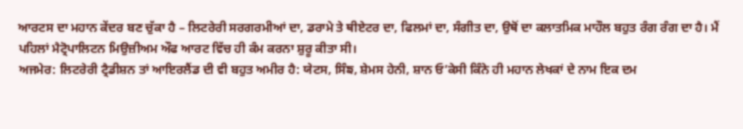ਆਰਟਸ ਦਾ ਮਹਾਨ ਕੇਂਦਰ ਬਣ ਚੁੱਕਾ ਹੈ – ਲਿਟਰੇਰੀ ਸਰਗਰਮੀਆਂ ਦਾ, ਡਰਾਮੇ ਤੇ ਥੀਏਟਰ ਦਾ, ਫਿਲਮਾਂ ਦਾ, ਸੰਗੀਤ ਦਾ, ਉਥੋਂ ਦਾ ਕਲਾਤਮਿਕ ਮਾਹੌਲ ਬਹੁਤ ਰੰਗ ਰੰਗ ਦਾ ਹੈ। ਮੈਂ ਪਹਿਲਾਂ ਮੈਟ੍ਰੋਪਾਲਿਟਨ ਮਿਉਜ਼ੀਅਮ ਔਫ ਆਰਟ ਵਿੱਚ ਹੀ ਕੰਮ ਕਰਨਾ ਸ਼ੁਰੂ ਕੀਤਾ ਸੀ।
ਅਜਮੇਰ: ਲਿਟਰੇਰੀ ਟ੍ਰੈਡੀਸ਼ਨ ਤਾਂ ਆਇਰਲੈਂਡ ਦੀ ਵੀ ਬਹੁਤ ਅਮੀਰ ਹੈ: ਯੇਟਸ, ਸਿੰਙ, ਸ਼ੇਮਸ ਹੇਨੀ, ਸ਼ਾਨ ਓ’ਕੇਸੀ ਕਿੰਨੇ ਹੀ ਮਹਾਨ ਲੇਖਕਾਂ ਦੇ ਨਾਮ ਇਕ ਦਮ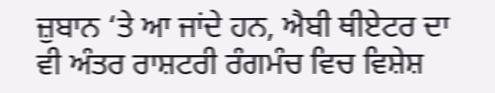ਜ਼ੁਬਾਨ ‘ਤੇ ਆ ਜਾਂਦੇ ਹਨ, ਐਬੀ ਥੀਏਟਰ ਦਾ ਵੀ ਅੰਤਰ ਰਾਸ਼ਟਰੀ ਰੰਗਮੰਚ ਵਿਚ ਵਿਸ਼ੇਸ਼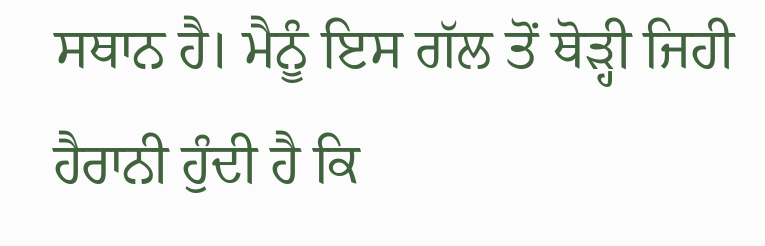ਸਥਾਨ ਹੈ। ਮੈਨੂੰ ਇਸ ਗੱਲ ਤੋਂ ਥੋੜ੍ਹੀ ਜਿਹੀ ਹੈਰਾਨੀ ਹੁੰਦੀ ਹੈ ਕਿ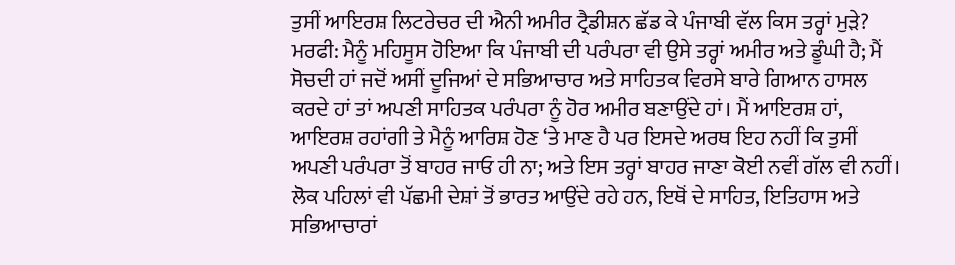ਤੁਸੀਂ ਆਇਰਸ਼ ਲਿਟਰੇਚਰ ਦੀ ਐਨੀ ਅਮੀਰ ਟ੍ਰੈਡੀਸ਼ਨ ਛੱਡ ਕੇ ਪੰਜਾਬੀ ਵੱਲ ਕਿਸ ਤਰ੍ਹਾਂ ਮੁੜੇ?
ਮਰਫੀ: ਮੈਨੂੰ ਮਹਿਸੂਸ ਹੋਇਆ ਕਿ ਪੰਜਾਬੀ ਦੀ ਪਰੰਪਰਾ ਵੀ ਉਸੇ ਤਰ੍ਹਾਂ ਅਮੀਰ ਅਤੇ ਡੂੰਘੀ ਹੈ; ਮੈਂ ਸੋਚਦੀ ਹਾਂ ਜਦੋਂ ਅਸੀਂ ਦੂਜਿਆਂ ਦੇ ਸਭਿਆਚਾਰ ਅਤੇ ਸਾਹਿਤਕ ਵਿਰਸੇ ਬਾਰੇ ਗਿਆਨ ਹਾਸਲ ਕਰਦੇ ਹਾਂ ਤਾਂ ਅਪਣੀ ਸਾਹਿਤਕ ਪਰੰਪਰਾ ਨੂੰ ਹੋਰ ਅਮੀਰ ਬਣਾਉਂਦੇ ਹਾਂ। ਮੈਂ ਆਇਰਸ਼ ਹਾਂ, ਆਇਰਸ਼ ਰਹਾਂਗੀ ਤੇ ਮੈਨੂੰ ਆਰਿਸ਼ ਹੋਣ ‘ਤੇ ਮਾਣ ਹੈ ਪਰ ਇਸਦੇ ਅਰਥ ਇਹ ਨਹੀਂ ਕਿ ਤੁਸੀਂ ਅਪਣੀ ਪਰੰਪਰਾ ਤੋਂ ਬਾਹਰ ਜਾਓ ਹੀ ਨਾ; ਅਤੇ ਇਸ ਤਰ੍ਹਾਂ ਬਾਹਰ ਜਾਣਾ ਕੋਈ ਨਵੀਂ ਗੱਲ ਵੀ ਨਹੀਂ। ਲੋਕ ਪਹਿਲਾਂ ਵੀ ਪੱਛਮੀ ਦੇਸ਼ਾਂ ਤੋਂ ਭਾਰਤ ਆਉਂਦੇ ਰਹੇ ਹਨ, ਇਥੋਂ ਦੇ ਸਾਹਿਤ, ਇਤਿਹਾਸ ਅਤੇ ਸਭਿਆਚਾਰਾਂ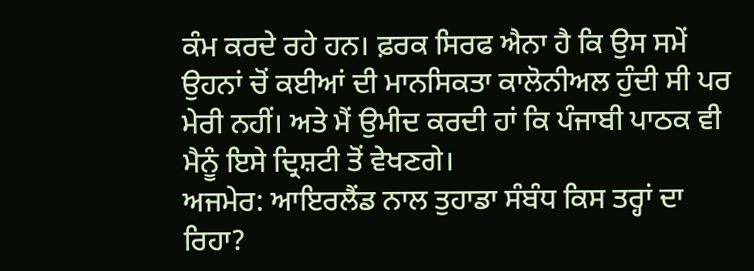ਕੰਮ ਕਰਦੇ ਰਹੇ ਹਨ। ਫ਼ਰਕ ਸਿਰਫ ਐਨਾ ਹੈ ਕਿ ਉਸ ਸਮੇਂ ਉਹਨਾਂ ਚੋਂ ਕਈਆਂ ਦੀ ਮਾਨਸਿਕਤਾ ਕਾਲੋਨੀਅਲ ਹੁੰਦੀ ਸੀ ਪਰ ਮੇਰੀ ਨਹੀਂ। ਅਤੇ ਮੈਂ ਉਮੀਦ ਕਰਦੀ ਹਾਂ ਕਿ ਪੰਜਾਬੀ ਪਾਠਕ ਵੀ ਮੈਨੂੰ ਇਸੇ ਦ੍ਰਿਸ਼ਟੀ ਤੋਂ ਵੇਖਣਗੇ।
ਅਜਮੇਰ: ਆਇਰਲੈਂਡ ਨਾਲ ਤੁਹਾਡਾ ਸੰਬੰਧ ਕਿਸ ਤਰ੍ਹਾਂ ਦਾ ਰਿਹਾ?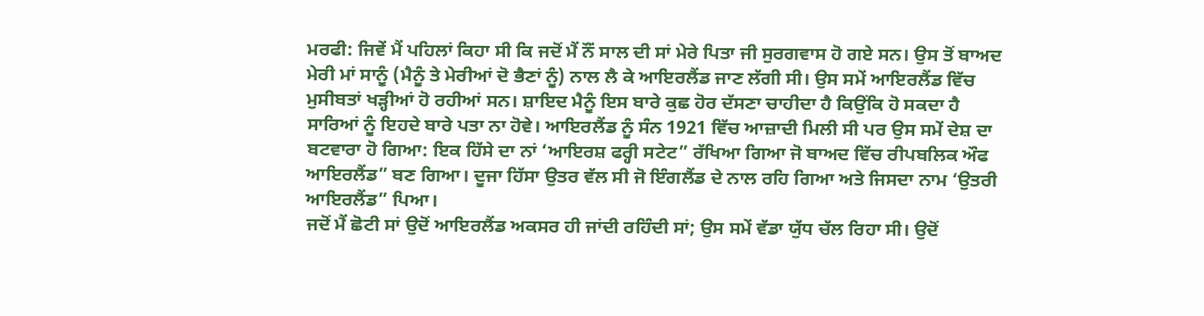ਮਰਫੀ: ਜਿਵੇਂ ਮੈਂ ਪਹਿਲਾਂ ਕਿਹਾ ਸੀ ਕਿ ਜਦੋਂ ਮੈਂ ਨੌਂ ਸਾਲ ਦੀ ਸਾਂ ਮੇਰੇ ਪਿਤਾ ਜੀ ਸੁਰਗਵਾਸ ਹੋ ਗਏ ਸਨ। ਉਸ ਤੋਂ ਬਾਅਦ ਮੇਰੀ ਮਾਂ ਸਾਨੂੰ (ਮੈਨੂੰ ਤੇ ਮੇਰੀਆਂ ਦੋ ਭੈਣਾਂ ਨੂੰ) ਨਾਲ ਲੈ ਕੇ ਆਇਰਲੈਂਡ ਜਾਣ ਲੱਗੀ ਸੀ। ਉਸ ਸਮੇਂ ਆਇਰਲੈਂਡ ਵਿੱਚ ਮੁਸੀਬਤਾਂ ਖੜ੍ਹੀਆਂ ਹੋ ਰਹੀਆਂ ਸਨ। ਸ਼ਾਇਦ ਮੈਨੂੰ ਇਸ ਬਾਰੇ ਕੁਛ ਹੋਰ ਦੱਸਣਾ ਚਾਹੀਦਾ ਹੈ ਕਿਉਂਕਿ ਹੋ ਸਕਦਾ ਹੈ ਸਾਰਿਆਂ ਨੂੰ ਇਹਦੇ ਬਾਰੇ ਪਤਾ ਨਾ ਹੋਵੇ। ਆਇਰਲੈਂਡ ਨੂੰ ਸੰਨ 1921 ਵਿੱਚ ਆਜ਼ਾਦੀ ਮਿਲੀ ਸੀ ਪਰ ਉਸ ਸਮੇਂ ਦੇਸ਼ ਦਾ ਬਟਵਾਰਾ ਹੋ ਗਿਆ: ਇਕ ਹਿੱਸੇ ਦਾ ਨਾਂ ‘ਆਇਰਸ਼ ਫਰ੍ਹੀ ਸਟੇਟ” ਰੱਖਿਆ ਗਿਆ ਜੋ ਬਾਅਦ ਵਿੱਚ ਰੀਪਬਲਿਕ ਔਫ ਆਇਰਲੈਂਡ” ਬਣ ਗਿਆ। ਦੂਜਾ ਹਿੱਸਾ ਉਤਰ ਵੱਲ ਸੀ ਜੋ ਇੰਗਲੈਂਡ ਦੇ ਨਾਲ ਰਹਿ ਗਿਆ ਅਤੇ ਜਿਸਦਾ ਨਾਮ ‘ਉਤਰੀ ਆਇਰਲੈਂਡ” ਪਿਆ।
ਜਦੋਂ ਮੈਂ ਛੋਟੀ ਸਾਂ ਉਦੋਂ ਆਇਰਲੈਂਡ ਅਕਸਰ ਹੀ ਜਾਂਦੀ ਰਹਿੰਦੀ ਸਾਂ; ਉਸ ਸਮੇਂ ਵੱਡਾ ਯੁੱਧ ਚੱਲ ਰਿਹਾ ਸੀ। ਉਦੋਂ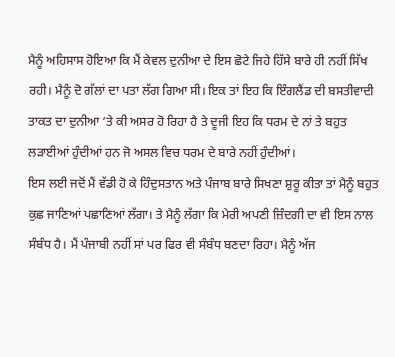ਮੈਨੂੰ ਅਹਿਸਾਸ ਹੋਇਆ ਕਿ ਮੈਂ ਕੇਵਲ ਦੁਨੀਆ ਦੇ ਇਸ ਛੋਟੇ ਜਿਹੇ ਹਿੱਸੇ ਬਾਰੇ ਹੀ ਨਹੀਂ ਸਿੱਖ ਰਹੀ। ਮੈਨੂੰ ਦੋ ਗੱਲਾਂ ਦਾ ਪਤਾ ਲੱਗ ਗਿਆ ਸੀ। ਇਕ ਤਾਂ ਇਹ ਕਿ ਇੰਗਲੈਂਡ ਦੀ ਬਸਤੀਵਾਦੀ ਤਾਕਤ ਦਾ ਦੁਨੀਆ ‘ਤੇ ਕੀ ਅਸਰ ਹੋ ਰਿਹਾ ਹੈ ਤੇ ਦੂਜੀ ਇਹ ਕਿ ਧਰਮ ਦੇ ਨਾਂ ਤੇ ਬਹੁਤ ਲੜਾਈਆਂ ਹੁੰਦੀਆਂ ਹਨ ਜੋ ਅਸਲ ਵਿਚ ਧਰਮ ਦੇ ਬਾਰੇ ਨਹੀਂ ਹੁੰਦੀਆਂ।
ਇਸ ਲਈ ਜਦੋਂ ਮੈਂ ਵੱਡੀ ਹੋ ਕੇ ਹਿੰਦੁਸਤਾਨ ਅਤੇ ਪੰਜਾਬ ਬਾਰੇ ਸਿਖਣਾ ਸ਼ੁਰੂ ਕੀਤਾ ਤਾਂ ਮੈਨੂੰ ਬਹੁਤ ਕੁਛ ਜਾਣਿਆਂ ਪਛਾਣਿਆਂ ਲੱਗਾ। ਤੇ ਮੈਨੂੰ ਲੱਗਾ ਕਿ ਮੇਰੀ ਅਪਣੀ ਜ਼ਿੰਦਗੀ ਦਾ ਵੀ ਇਸ ਨਾਲ ਸੰਬੰਧ ਹੈ। ਮੈਂ ਪੰਜਾਬੀ ਨਹੀਂ ਸਾਂ ਪਰ ਫਿਰ ਵੀ ਸੰਬੰਧ ਬਣਦਾ ਰਿਹਾ। ਮੈਨੂੰ ਅੱਜ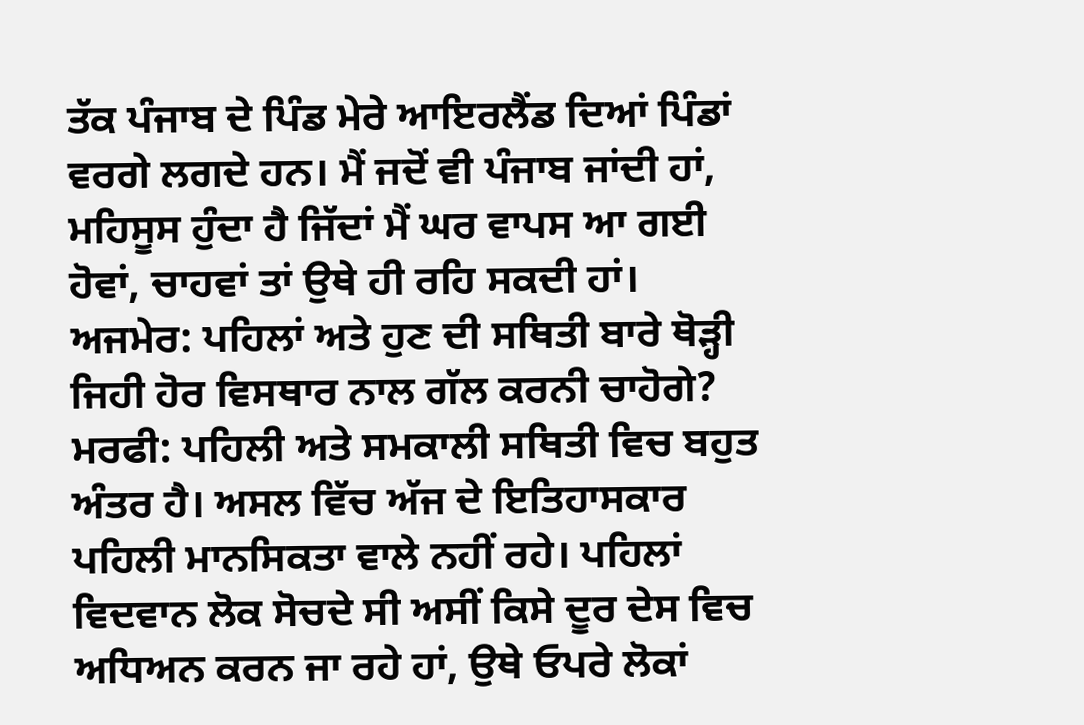ਤੱਕ ਪੰਜਾਬ ਦੇ ਪਿੰਡ ਮੇਰੇ ਆਇਰਲੈਂਡ ਦਿਆਂ ਪਿੰਡਾਂ ਵਰਗੇ ਲਗਦੇ ਹਨ। ਮੈਂ ਜਦੋਂ ਵੀ ਪੰਜਾਬ ਜਾਂਦੀ ਹਾਂ, ਮਹਿਸੂਸ ਹੁੰਦਾ ਹੈ ਜਿੱਦਾਂ ਮੈਂ ਘਰ ਵਾਪਸ ਆ ਗਈ ਹੋਵਾਂ, ਚਾਹਵਾਂ ਤਾਂ ਉਥੇ ਹੀ ਰਹਿ ਸਕਦੀ ਹਾਂ।
ਅਜਮੇਰ: ਪਹਿਲਾਂ ਅਤੇ ਹੁਣ ਦੀ ਸਥਿਤੀ ਬਾਰੇ ਥੋੜ੍ਹੀ ਜਿਹੀ ਹੋਰ ਵਿਸਥਾਰ ਨਾਲ ਗੱਲ ਕਰਨੀ ਚਾਹੋਗੇ?
ਮਰਫੀ: ਪਹਿਲੀ ਅਤੇ ਸਮਕਾਲੀ ਸਥਿਤੀ ਵਿਚ ਬਹੁਤ ਅੰਤਰ ਹੈ। ਅਸਲ ਵਿੱਚ ਅੱਜ ਦੇ ਇਤਿਹਾਸਕਾਰ ਪਹਿਲੀ ਮਾਨਸਿਕਤਾ ਵਾਲੇ ਨਹੀਂ ਰਹੇ। ਪਹਿਲਾਂ ਵਿਦਵਾਨ ਲੋਕ ਸੋਚਦੇ ਸੀ ਅਸੀਂ ਕਿਸੇ ਦੂਰ ਦੇਸ ਵਿਚ ਅਧਿਅਨ ਕਰਨ ਜਾ ਰਹੇ ਹਾਂ, ਉਥੇ ਓਪਰੇ ਲੋਕਾਂ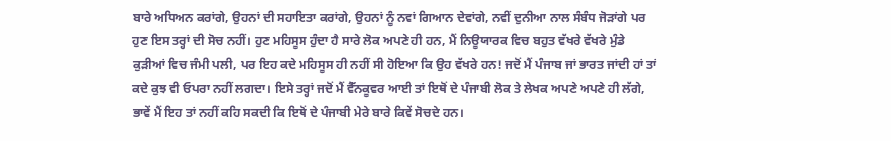ਬਾਰੇ ਅਧਿਅਨ ਕਰਾਂਗੇ, ਉਹਨਾਂ ਦੀ ਸਹਾਇਤਾ ਕਰਾਂਗੇ, ਉਹਨਾਂ ਨੂੰ ਨਵਾਂ ਗਿਆਨ ਦੇਵਾਂਗੇ, ਨਵੀਂ ਦੁਨੀਆ ਨਾਲ ਸੰਬੰਧ ਜੋੜਾਂਗੇ ਪਰ ਹੁਣ ਇਸ ਤਰ੍ਹਾਂ ਦੀ ਸੋਚ ਨਹੀਂ। ਹੁਣ ਮਹਿਸੂਸ ਹੁੰਦਾ ਹੈ ਸਾਰੇ ਲੋਕ ਅਪਣੇ ਹੀ ਹਨ, ਮੈਂ ਨਿਊਯਾਰਕ ਵਿਚ ਬਹੁਤ ਵੱਖਰੇ ਵੱਖਰੇ ਮੁੰਡੇ ਕੁੜੀਆਂ ਵਿਚ ਜੰਮੀ ਪਲੀ, ਪਰ ਇਹ ਕਦੇ ਮਹਿਸੂਸ ਹੀ ਨਹੀਂ ਸੀ ਹੋਇਆ ਕਿ ਉਹ ਵੱਖਰੇ ਹਨ! ਜਦੋਂ ਮੈਂ ਪੰਜਾਬ ਜਾਂ ਭਾਰਤ ਜਾਂਦੀ ਹਾਂ ਤਾਂ ਕਦੇ ਕੁਝ ਵੀ ਓਪਰਾ ਨਹੀਂ ਲਗਦਾ। ਇਸੇ ਤਰ੍ਹਾਂ ਜਦੋਂ ਮੈਂ ਵੈੱਨਕੂਵਰ ਆਈ ਤਾਂ ਇਥੋਂ ਦੇ ਪੰਜਾਬੀ ਲੋਕ ਤੇ ਲੇਖਕ ਅਪਣੇ ਅਪਣੇ ਹੀ ਲੱਗੇ, ਭਾਵੇਂ ਮੈਂ ਇਹ ਤਾਂ ਨਹੀਂ ਕਹਿ ਸਕਦੀ ਕਿ ਇਥੋਂ ਦੇ ਪੰਜਾਬੀ ਮੇਰੇ ਬਾਰੇ ਕਿਵੇਂ ਸੋਚਦੇ ਹਨ।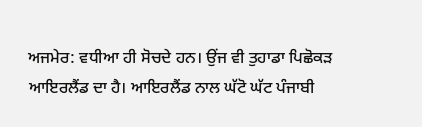ਅਜਮੇਰ: ਵਧੀਆ ਹੀ ਸੋਚਦੇ ਹਨ। ਉਂਜ ਵੀ ਤੁਹਾਡਾ ਪਿਛੋਕੜ ਆਇਰਲੈਂਡ ਦਾ ਹੈ। ਆਇਰਲੈਂਡ ਨਾਲ ਘੱਟੋ ਘੱਟ ਪੰਜਾਬੀ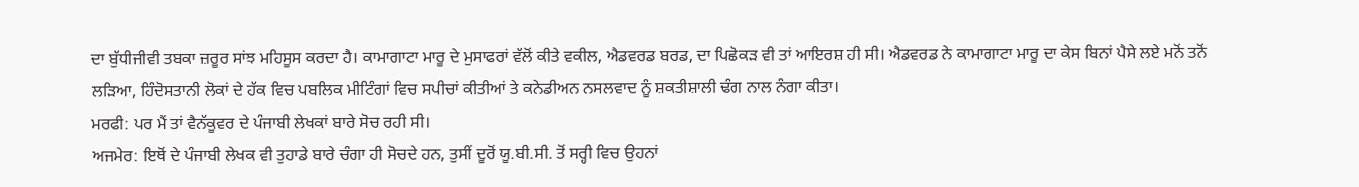ਦਾ ਬੁੱਧੀਜੀਵੀ ਤਬਕਾ ਜ਼ਰੂਰ ਸਾਂਝ ਮਹਿਸੂਸ ਕਰਦਾ ਹੈ। ਕਾਮਾਗਾਟਾ ਮਾਰੂ ਦੇ ਮੁਸਾਫਰਾਂ ਵੱਲੋਂ ਕੀਤੇ ਵਕੀਲ, ਐਡਵਰਡ ਬਰਡ, ਦਾ ਪਿਛੋਕੜ ਵੀ ਤਾਂ ਆਇਰਸ਼ ਹੀ ਸੀ। ਐਡਵਰਡ ਨੇ ਕਾਮਾਗਾਟਾ ਮਾਰੂ ਦਾ ਕੇਸ ਬਿਨਾਂ ਪੈਸੇ ਲਏ ਮਨੋਂ ਤਨੋਂ ਲੜਿਆ, ਹਿੰਦੋਸਤਾਨੀ ਲੋਕਾਂ ਦੇ ਹੱਕ ਵਿਚ ਪਬਲਿਕ ਮੀਟਿੰਗਾਂ ਵਿਚ ਸਪੀਚਾਂ ਕੀਤੀਆਂ ਤੇ ਕਨੇਡੀਅਨ ਨਸਲਵਾਦ ਨੂੰ ਸ਼ਕਤੀਸ਼ਾਲੀ ਢੰਗ ਨਾਲ ਨੰਗਾ ਕੀਤਾ।
ਮਰਫੀ: ਪਰ ਮੈਂ ਤਾਂ ਵੈਨੱਕੂਵਰ ਦੇ ਪੰਜਾਬੀ ਲੇਖਕਾਂ ਬਾਰੇ ਸੋਚ ਰਹੀ ਸੀ।
ਅਜਮੇਰ: ਇਥੋਂ ਦੇ ਪੰਜਾਬੀ ਲੇਖਕ ਵੀ ਤੁਹਾਡੇ ਬਾਰੇ ਚੰਗਾ ਹੀ ਸੋਚਦੇ ਹਨ, ਤੁਸੀਂ ਦੂਰੋਂ ਯੂ.ਬੀ.ਸੀ. ਤੋਂ ਸਰ੍ਹੀ ਵਿਚ ਉਹਨਾਂ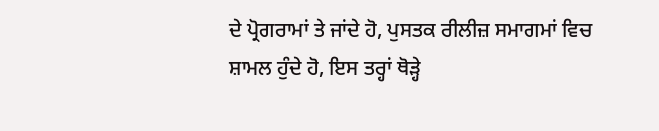ਦੇ ਪ੍ਰੋਗਰਾਮਾਂ ਤੇ ਜਾਂਦੇ ਹੋ, ਪੁਸਤਕ ਰੀਲੀਜ਼ ਸਮਾਗਮਾਂ ਵਿਚ ਸ਼ਾਮਲ ਹੁੰਦੇ ਹੋ, ਇਸ ਤਰ੍ਹਾਂ ਥੋੜ੍ਹੇ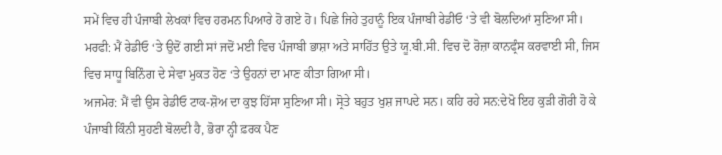ਸਮੇਂ ਵਿਚ ਹੀ ਪੰਜਾਬੀ ਲੇਖਕਾਂ ਵਿਚ ਹਰਮਨ ਪਿਆਰੇ ਹੋ ਗਏ ਹੋ। ਪਿਛੇ ਜਿਹੇ ਤੁਹਾਨੂੰ ਇਕ ਪੰਜਾਬੀ ਰੇਡੀਓ ‘ਤੇ ਵੀ ਬੋਲਦਿਆਂ ਸੁਣਿਆ ਸੀ।
ਮਰਫੀ: ਮੈਂ ਰੇਡੀਓ ‘ਤੇ ਉਦੋਂ ਗਈ ਸਾਂ ਜਦੋਂ ਮਈ ਵਿਚ ਪੰਜਾਬੀ ਭਾਸ਼ਾ ਅਤੇ ਸਾਹਿੱਤ ਉਤੇ ਯੂ.ਬੀ.ਸੀ. ਵਿਚ ਦੋ ਰੋਜ਼ਾ ਕਾਨਫ੍ਰੰਸ ਕਰਵਾਈ ਸੀ, ਜਿਸ ਵਿਚ ਸਾਧੂ ਬਿਨਿੰਗ ਦੇ ਸੇਵਾ ਮੁਕਤ ਹੋਣ ‘ਤੇ ਉਹਨਾਂ ਦਾ ਮਾਣ ਕੀਤਾ ਗਿਆ ਸੀ।
ਅਜਮੇਰ: ਮੈਂ ਵੀ ਉਸ ਰੇਡੀਓ ਟਾਕ-ਸ਼ੋਅ ਦਾ ਕੁਝ ਹਿੱਸਾ ਸੁਣਿਆ ਸੀ। ਸ੍ਰੋਤੇ ਬਹੁਤ ਖੁਸ਼ ਜਾਪਦੇ ਸਨ। ਕਹਿ ਰਹੇ ਸਨ:ਦੇਖੋ ਇਹ ਕੁੜੀ ਗੋਰੀ ਹੋ ਕੇ ਪੰਜਾਬੀ ਕਿੰਨੀ ਸੁਹਣੀ ਬੋਲਦੀ ਹੈ, ਭੋਰਾ ਨ੍ਹੀ ਫ਼ਰਕ ਪੈਣ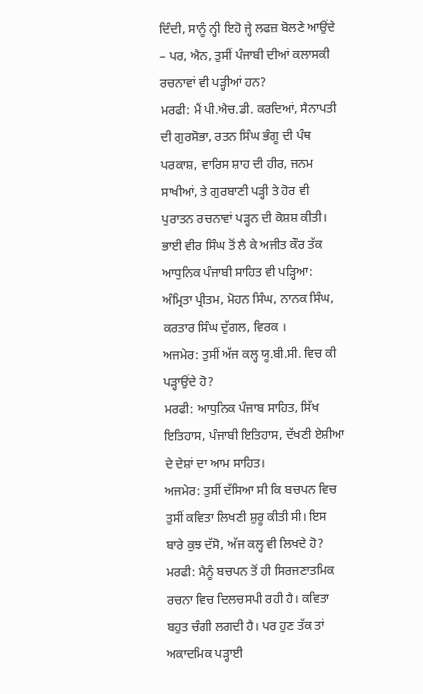ਦਿੰਦੀ, ਸਾਨੂੰ ਨ੍ਹੀ ਇਹੋ ਜ੍ਹੇ ਲਫਜ਼ ਬੋਲਣੇ ਆਉਂਦੇ – ਪਰ, ਐਨ, ਤੁਸੀਂ ਪੰਜਾਬੀ ਦੀਆਂ ਕਲਾਸਕੀ ਰਚਨਾਵਾਂ ਵੀ ਪੜ੍ਹੀਆਂ ਹਨ?
ਮਰਫੀ: ਮੈਂ ਪੀ.ਐਚ.ਡੀ. ਕਰਦਿਆਂ, ਸੈਨਾਪਤੀ ਦੀ ਗੁਰਸੋਭਾ, ਰਤਨ ਸਿੰਘ ਭੰਗੂ ਦੀ ਪੰਥ ਪਰਕਾਸ਼, ਵਾਰਿਸ ਸ਼ਾਹ ਦੀ ਹੀਰ, ਜਨਮ ਸਾਖੀਆਂ, ਤੇ ਗੁਰਬਾਣੀ ਪੜ੍ਹੀ ਤੇ ਹੋਰ ਵੀ ਪੁਰਾਤਨ ਰਚਨਾਵਾਂ ਪੜ੍ਹਨ ਦੀ ਕੋਸ਼ਸ਼ ਕੀਤੀ। ਭਾਈ ਵੀਰ ਸਿੰਘ ਤੋਂ ਲੈ ਕੇ ਅਜੀਤ ਕੌਰ ਤੱਕ ਆਧੁਨਿਕ ਪੰਜਾਬੀ ਸਾਹਿਤ ਵੀ ਪੜ੍ਹਿਆ: ਅੰਮ੍ਰਿਤਾ ਪ੍ਰੀਤਮ, ਮੋਹਨ ਸਿੰਘ, ਨਾਨਕ ਸਿੰਘ, ਕਰਤਾਰ ਸਿੰਘ ਦੁੱਗਲ, ਵਿਰਕ ।
ਅਜਮੇਰ: ਤੁਸੀਂ ਅੱਜ ਕਲ੍ਹ ਯੂ.ਬੀ.ਸੀ. ਵਿਚ ਕੀ ਪੜ੍ਹਾਉਂਦੇ ਹੋ?
ਮਰਫੀ: ਆਧੁਨਿਕ ਪੰਜਾਬ ਸਾਹਿਤ, ਸਿੱਖ ਇਤਿਹਾਸ, ਪੰਜਾਬੀ ਇਤਿਹਾਸ, ਦੱਖਣੀ ਏਸ਼ੀਆ ਦੇ ਦੇਸ਼ਾਂ ਦਾ ਆਮ ਸਾਹਿਤ।
ਅਜਮੇਰ: ਤੁਸੀਂ ਦੱਸਿਆ ਸੀ ਕਿ ਬਚਪਨ ਵਿਚ ਤੁਸੀਂ ਕਵਿਤਾ ਲਿਖਣੀ ਸ਼ੁਰੂ ਕੀਤੀ ਸੀ। ਇਸ ਬਾਰੇ ਕੁਝ ਦੱਸੋ, ਅੱਜ ਕਲ੍ਹ ਵੀ ਲਿਖਦੇ ਹੋ?
ਮਰਫੀ: ਮੈਨੂੰ ਬਚਪਨ ਤੋਂ ਹੀ ਸਿਰਜਣਾਤਮਿਕ ਰਚਨਾ ਵਿਚ ਦਿਲਚਸਪੀ ਰਹੀ ਹੈ। ਕਵਿਤਾ ਬਹੁਤ ਚੰਗੀ ਲਗਦੀ ਹੈ। ਪਰ ਹੁਣ ਤੱਕ ਤਾਂ ਅਕਾਦਮਿਕ ਪੜ੍ਹਾਈ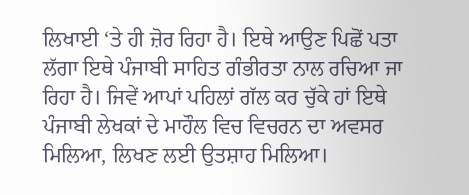ਲਿਖਾਈ ‘ਤੇ ਹੀ ਜ਼ੋਰ ਰਿਹਾ ਹੈ। ਇਥੇ ਆਉਣ ਪਿਛੋਂ ਪਤਾ ਲੱਗਾ ਇਥੇ ਪੰਜਾਬੀ ਸਾਹਿਤ ਗੰਭੀਰਤਾ ਨਾਲ ਰਚਿਆ ਜਾ ਰਿਹਾ ਹੈ। ਜਿਵੇਂ ਆਪਾਂ ਪਹਿਲਾਂ ਗੱਲ ਕਰ ਚੁੱਕੇ ਹਾਂ ਇਥੇ ਪੰਜਾਬੀ ਲੇਖਕਾਂ ਦੇ ਮਾਹੌਲ ਵਿਚ ਵਿਚਰਨ ਦਾ ਅਵਸਰ ਮਿਲਿਆ, ਲਿਖਣ ਲਈ ਉਤਸ਼ਾਹ ਮਿਲਿਆ।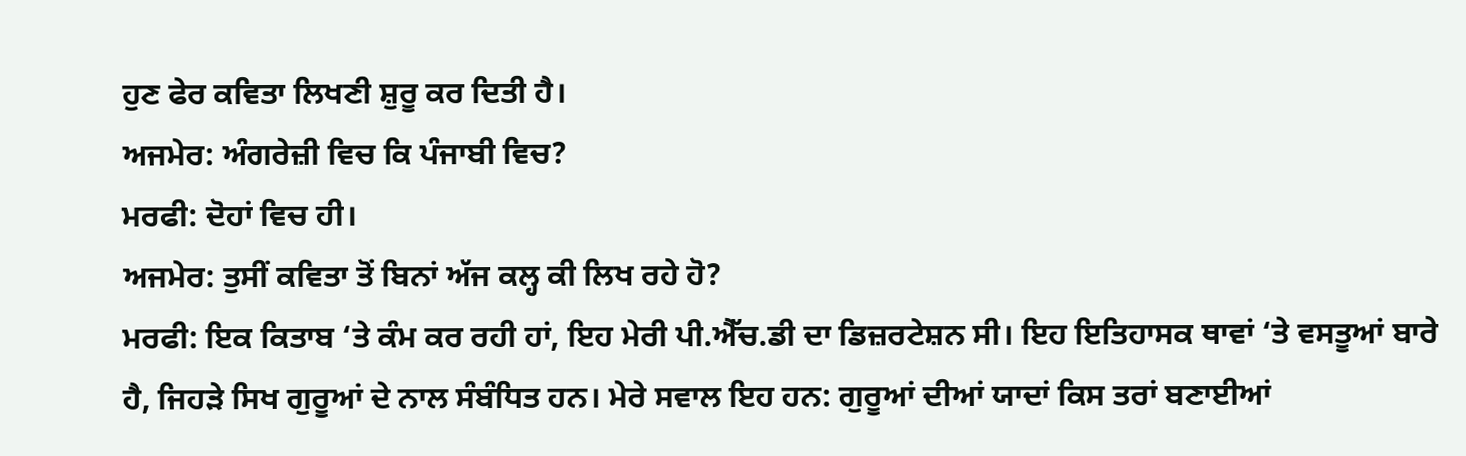ਹੁਣ ਫੇਰ ਕਵਿਤਾ ਲਿਖਣੀ ਸ਼ੁਰੂ ਕਰ ਦਿਤੀ ਹੈ।
ਅਜਮੇਰ: ਅੰਗਰੇਜ਼ੀ ਵਿਚ ਕਿ ਪੰਜਾਬੀ ਵਿਚ?
ਮਰਫੀ: ਦੋਹਾਂ ਵਿਚ ਹੀ।
ਅਜਮੇਰ: ਤੁਸੀਂ ਕਵਿਤਾ ਤੋਂ ਬਿਨਾਂ ਅੱਜ ਕਲ੍ਹ ਕੀ ਲਿਖ ਰਹੇ ਹੋ?
ਮਰਫੀ: ਇਕ ਕਿਤਾਬ ‘ਤੇ ਕੰਮ ਕਰ ਰਹੀ ਹਾਂ, ਇਹ ਮੇਰੀ ਪੀ.ਐੱਚ.ਡੀ ਦਾ ਡਿਜ਼ਰਟੇਸ਼ਨ ਸੀ। ਇਹ ਇਤਿਹਾਸਕ ਥਾਵਾਂ ‘ਤੇ ਵਸਤੂਆਂ ਬਾਰੇ ਹੈ, ਜਿਹੜੇ ਸਿਖ ਗੁਰੂਆਂ ਦੇ ਨਾਲ ਸੰਬੰਧਿਤ ਹਨ। ਮੇਰੇ ਸਵਾਲ ਇਹ ਹਨ: ਗੁਰੂਆਂ ਦੀਆਂ ਯਾਦਾਂ ਕਿਸ ਤਰਾਂ ਬਣਾਈਆਂ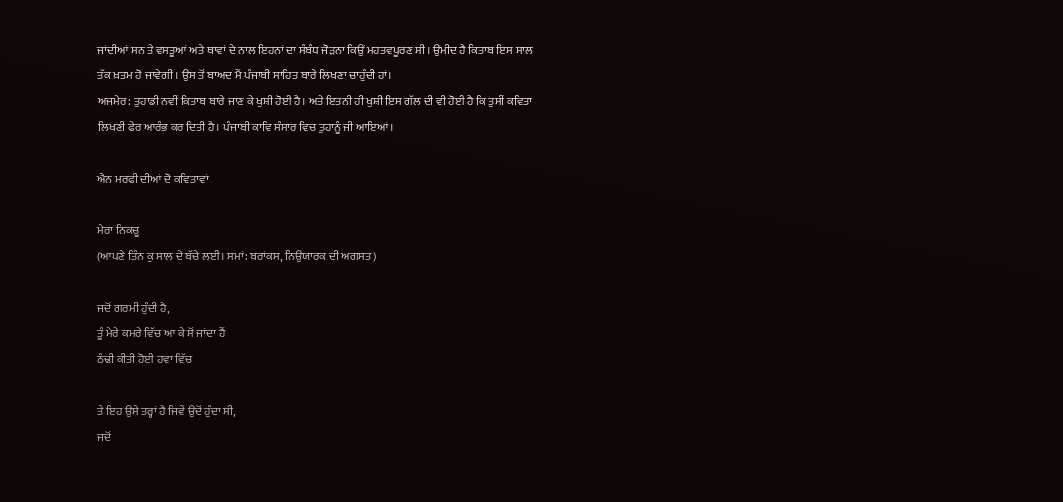ਜਾਂਦੀਆਂ ਸਨ ਤੇ ਵਸਤੂਆਂ ਅਤੇ ਥਾਵਾਂ ਦੇ ਨਾਲ ਇਹਨਾਂ ਦਾ ਸੰਬੰਧ ਜੋੜਨਾ ਕਿਉਂ ਮਹਤਵਪੂਰਣ ਸੀ। ਉਮੀਦ ਹੈ ਕਿਤਾਬ ਇਸ ਸਾਲ ਤੱਕ ਖ਼ਤਮ ਹੋ ਜਾਵੇਗੀ। ਉਸ ਤੋਂ ਬਾਅਦ ਮੈਂ ਪੰਜਾਬੀ ਸਾਹਿਤ ਬਾਰੇ ਲਿਖਣਾ ਚਾਹੁੰਦੀ ਹਾਂ।
ਅਜਮੇਰ: ਤੁਹਾਡੀ ਨਵੀਂ ਕਿਤਾਬ ਬਾਰੇ ਜਾਣ ਕੇ ਖੁਸ਼ੀ ਹੋਈ ਹੈ। ਅਤੇ ਇਤਨੀ ਹੀ ਖੁਸ਼ੀ ਇਸ ਗੱਲ ਦੀ ਵੀ ਹੋਈ ਹੈ ਕਿ ਤੁਸੀਂ ਕਵਿਤਾ ਲਿਖਣੀ ਫੇਰ ਆਰੰਭ ਕਰ ਦਿਤੀ ਹੈ। ਪੰਜਾਬੀ ਕਾਵਿ ਸੰਸਾਰ ਵਿਚ ਤੁਹਾਨੂੰ ਜੀ ਆਇਆਂ।

ਐਨ ਮਰਫੀ ਦੀਆਂ ਦੋ ਕਵਿਤਾਵਾਂ

ਮੇਰਾ ਨਿਕਚੂ
(ਆਪਣੇ ਤਿੰਨ ਕੁ ਸਾਲ ਦੇ ਬੱਚੇ ਲਈ। ਸਮਾਂ: ਬਰਾਂਕਸ, ਨਿਉਯਾਰਕ ਦੀ ਅਗਸਤ)

ਜਦੋਂ ਗਰਮੀ ਹੁੰਦੀ ਹੈ,
ਤੂੰ ਮੇਰੇ ਕਮਰੇ ਵਿੱਚ ਆ ਕੇ ਸੋਂ ਜਾਂਦਾ ਹੈਂ
ਠੰਢੀ ਕੀਤੀ ਹੋਈ ਹਵਾ ਵਿੱਚ

ਤੇ ਇਹ ਉਸੇ ਤਰ੍ਹਾਂ ਹੈ ਜਿਵੇਂ ਉਦੋਂ ਹੁੰਦਾ ਸੀ,
ਜਦੋਂ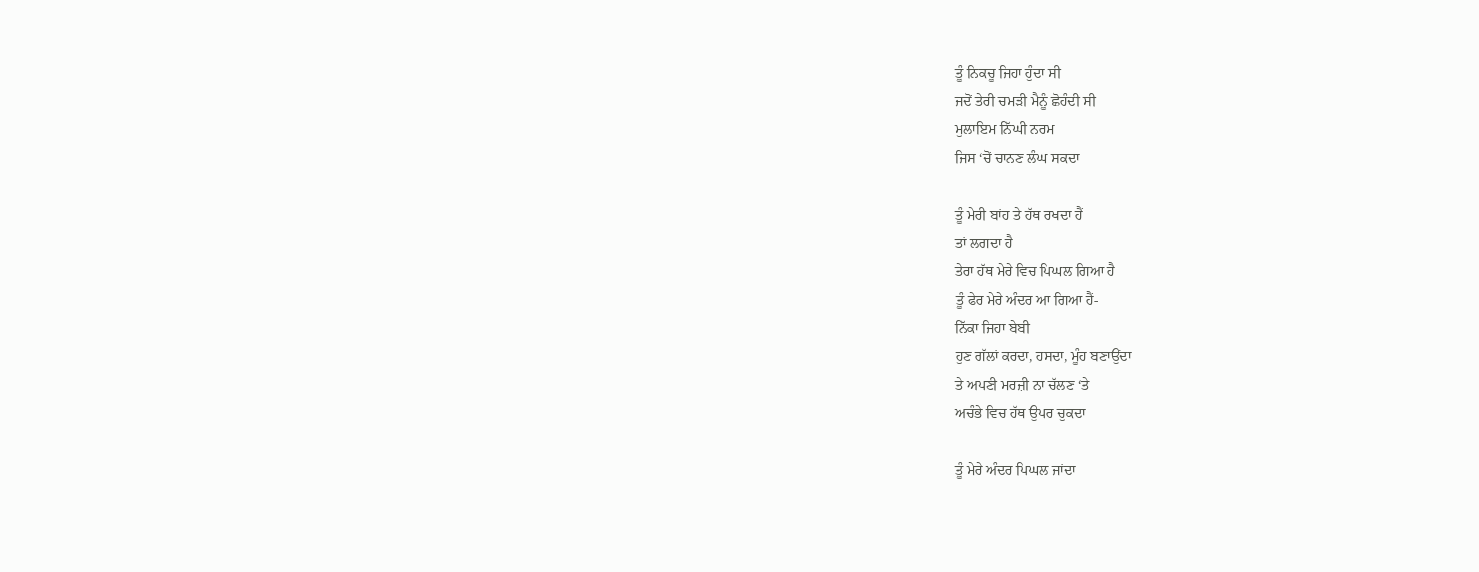ਤੂੰ ਨਿਕਚੂ ਜਿਹਾ ਹੁੰਦਾ ਸੀ
ਜਦੋਂ ਤੇਰੀ ਚਮੜੀ ਮੈਨੂੰ ਛੋਹੰਦੀ ਸੀ
ਮੁਲਾਇਮ ਨਿੱਘੀ ਨਰਮ
ਜਿਸ ‘ਚੋਂ ਚਾਨਣ ਲੰਘ ਸਕਦਾ

ਤੂੰ ਮੇਰੀ ਬਾਂਹ ਤੇ ਹੱਥ ਰਖਦਾ ਹੈਂ
ਤਾਂ ਲਗਦਾ ਹੈ
ਤੇਰਾ ਹੱਥ ਮੇਰੇ ਵਿਚ ਪਿਘਲ ਗਿਆ ਹੈ
ਤੂੰ ਫੇਰ ਮੇਰੇ ਅੰਦਰ ਆ ਗਿਆ ਹੈਂ-
ਨਿੱਕਾ ਜਿਹਾ ਬੇਬੀ
ਹੁਣ ਗੱਲਾਂ ਕਰਦਾ, ਹਸਦਾ, ਮੂੰਹ ਬਣਾਉਂਦਾ
ਤੇ ਅਪਣੀ ਮਰਜ਼ੀ ਨਾ ਚੱਲਣ ‘ਤੇ
ਅਚੰਭੇ ਵਿਚ ਹੱਥ ਉਪਰ ਚੁਕਦਾ

ਤੂੰ ਮੇਰੇ ਅੰਦਰ ਪਿਘਲ ਜਾਂਦਾ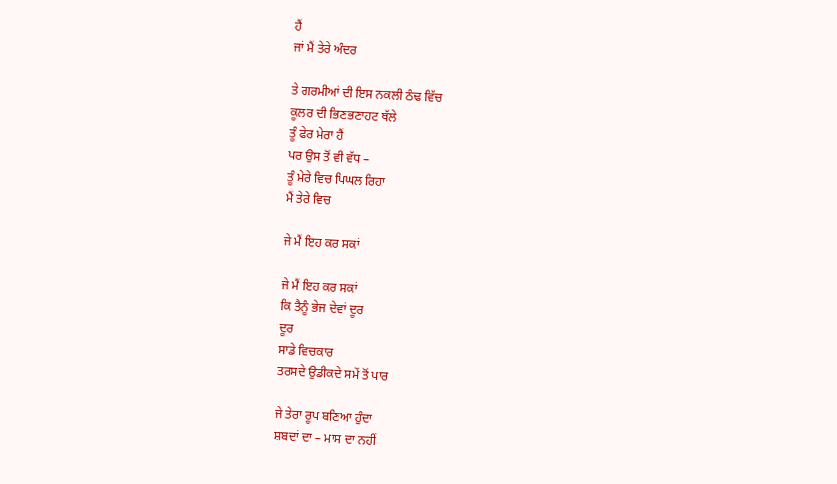ਹੈਂ
ਜਾਂ ਮੈਂ ਤੇਰੇ ਅੰਦਰ

ਤੇ ਗਰਮੀਆਂ ਦੀ ਇਸ ਨਕਲੀ ਠੰਢ ਵਿੱਚ
ਕੂਲਰ ਦੀ ਭਿਣਭਣਾਹਟ ਥੱਲੇ
ਤੂੰ ਫੇਰ ਮੇਰਾ ਹੈਂ
ਪਰ ਉਸ ਤੋਂ ਵੀ ਵੱਧ –
ਤੂੰ ਮੇਰੇ ਵਿਚ ਪਿਘਲ ਰਿਹਾ
ਮੈਂ ਤੇਰੇ ਵਿਚ

ਜੇ ਮੈਂ ਇਹ ਕਰ ਸਕਾਂ

ਜੇ ਮੈਂ ਇਹ ਕਰ ਸਕਾਂ
ਕਿ ਤੈਨੂੰ ਭੇਜ ਦੇਵਾਂ ਦੂਰ
ਦੂਰ
ਸਾਡੇ ਵਿਚਕਾਰ
ਤਰਸਦੇ ਉਡੀਕਦੇ ਸਮੇਂ ਤੋਂ ਪਾਰ

ਜੇ ਤੇਰਾ ਰੂਪ ਬਣਿਆ ਹੁੰਦਾ
ਸ਼ਬਦਾਂ ਦਾ – ਮਾਸ ਦਾ ਨਹੀਂ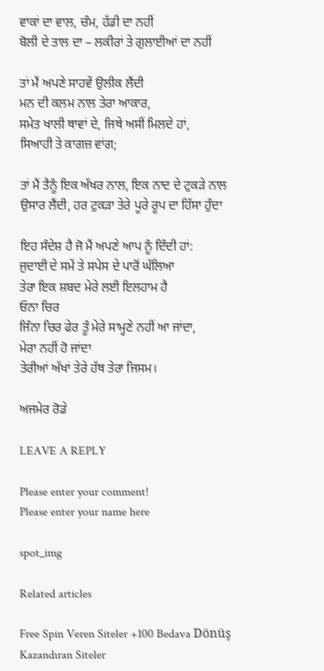ਵਾਕਾਂ ਦਾ ਵਾਲ, ਚੰਮ, ਹੱਡੀ ਦਾ ਨਹੀਂ
ਬੋਲੀ ਦੇ ਤਾਲ ਦਾ – ਲਕੀਰਾਂ ਤੇ ਗੁਲਾਈਆਂ ਦਾ ਨਹੀਂ

ਤਾਂ ਮੈਂ ਅਪਣੇ ਸਾਹਵੇਂ ਉਲੀਕ ਲੈਂਦੀ
ਮਨ ਦੀ ਕਲਮ ਨਾਲ ਤੇਰਾ ਆਕਾਰ,
ਸਮੇਤ ਖਾਲੀ ਥਾਵਾਂ ਦੇ, ਜਿਥੇ ਅਸੀਂ ਮਿਲਦੇ ਹਾਂ,
ਸਿਆਹੀ ਤੇ ਕਾਗਜ਼ ਵਾਂਗ;

ਤਾਂ ਮੈਂ ਤੈਨੂੰ ਇਕ ਅੱਖਰ ਨਾਲ, ਇਕ ਨਾਦ ਦੇ ਟੁਕੜੇ ਨਾਲ
ਉਸਾਰ ਲੈਂਦੀ, ਹਰ ਟੁਕੜਾ ਤੇਰੇ ਪੂਰੇ ਰੂਪ ਦਾ ਹਿੱਸਾ ਹੁੰਦਾ

ਇਹ ਸੰਦੇਸ਼ ਹੈ ਜੋ ਮੈਂ ਅਪਣੇ ਆਪ ਨੂੰ ਦਿੰਦੀ ਹਾਂ:
ਜੁਦਾਈ ਦੇ ਸਮੇਂ ਤੇ ਸਪੇਸ ਦੇ ਪਾਰੋਂ ਘੱਲਿਆ
ਤੇਰਾ ਇਕ ਸ਼ਬਦ ਮੇਰੇ ਲਈ ਇਲਹਾਮ ਹੈ
ਓਨਾ ਚਿਰ
ਜਿੰਨਾ ਚਿਰ ਫੇਰ ਤੂੰ ਮੇਰੇ ਸਾਮ੍ਹਣੇ ਨਹੀਂ ਆ ਜਾਂਦਾ,
ਮੇਰਾ ਨਹੀਂ ਹੋ ਜਾਂਦਾ
ਤੇਰੀਆਂ ਅੱਖਾਂ ਤੇਰੇ ਹੱਥ ਤੇਰਾ ਜਿਸਮ।

ਅਜਮੇਰ ਰੋਡੇ

LEAVE A REPLY

Please enter your comment!
Please enter your name here

spot_img

Related articles

Free Spin Veren Siteler +100 Bedava Dönüş Kazandıran Siteler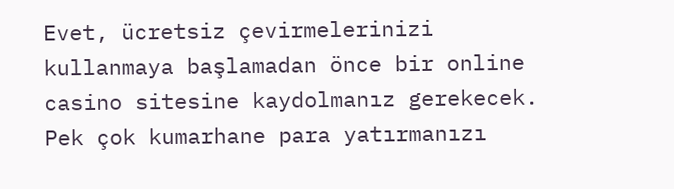Evet, ücretsiz çevirmelerinizi kullanmaya başlamadan önce bir online casino sitesine kaydolmanız gerekecek. Pek çok kumarhane para yatırmanızı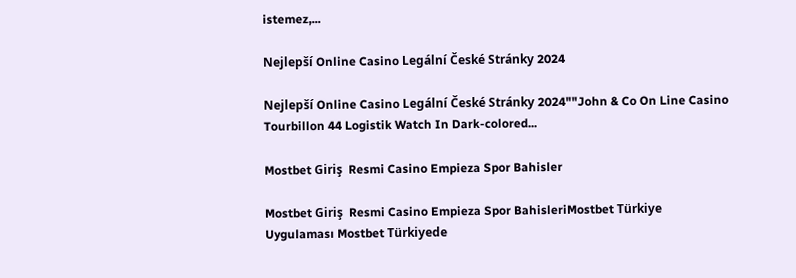istemez,...

Nejlepší Online Casino Legální České Stránky 2024

Nejlepší Online Casino Legální České Stránky 2024""John & Co On Line Casino Tourbillon 44 Logistik Watch In Dark-colored...

Mostbet Giriş  Resmi Casino Empieza Spor Bahisler

Mostbet Giriş  Resmi Casino Empieza Spor BahisleriMostbet Türkiye Uygulaması Mostbet Türkiyede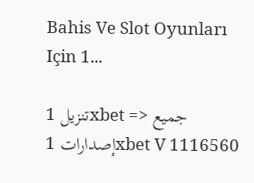Bahis Ve Slot Oyunları Için 1...

تنزيل 1xbet => جميع إصدارات 1xbet V 1116560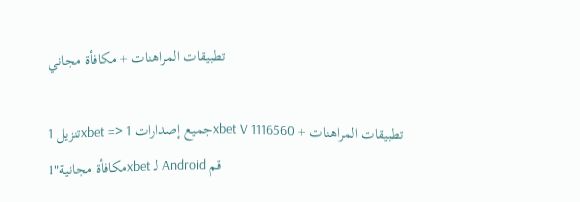تطبيقات المراهنات + مكافأة مجاني

تنزيل 1xbet => جميع إصدارات 1xbet V 1116560 تطبيقات المراهنات + مكافأة مجانية"1xbet لـ Android قم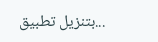بتنزيل تطبيق...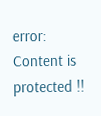error: Content is protected !!